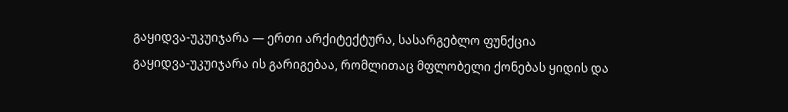გაყიდვა-უკუიჯარა — ერთი არქიტექტურა, სასარგებლო ფუნქცია
გაყიდვა-უკუიჯარა ის გარიგებაა, რომლითაც მფლობელი ქონებას ყიდის და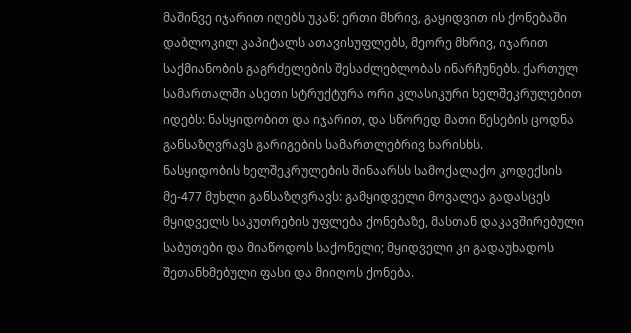მაშინვე იჯარით იღებს უკან: ერთი მხრივ, გაყიდვით ის ქონებაში დაბლოკილ კაპიტალს ათავისუფლებს, მეორე მხრივ, იჯარით საქმიანობის გაგრძელების შესაძლებლობას ინარჩუნებს. ქართულ სამართალში ასეთი სტრუქტურა ორი კლასიკური ხელშეკრულებით იდებს: ნასყიდობით და იჯარით, და სწორედ მათი წესების ცოდნა განსაზღვრავს გარიგების სამართლებრივ ხარისხს.
ნასყიდობის ხელშეკრულების შინაარსს სამოქალაქო კოდექსის მე-477 მუხლი განსაზღვრავს: გამყიდველი მოვალეა გადასცეს მყიდველს საკუთრების უფლება ქონებაზე, მასთან დაკავშირებული საბუთები და მიაწოდოს საქონელი; მყიდველი კი გადაუხადოს შეთანხმებული ფასი და მიიღოს ქონება.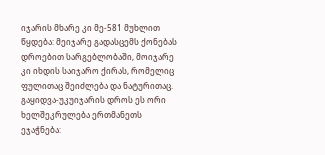იჯარის მხარე კი მე-581 მუხლით წყდება: მეიჯარე გადასცემს ქონებას დროებით სარგებლობაში, მოიჯარე კი იხდის საიჯარო ქირას, რომელიც ფულითაც შეიძლება და ნატურითაც. გაყიდვა-უკუიჯარის დროს ეს ორი ხელშეკრულება ერთმანეთს ეჯაჭნება: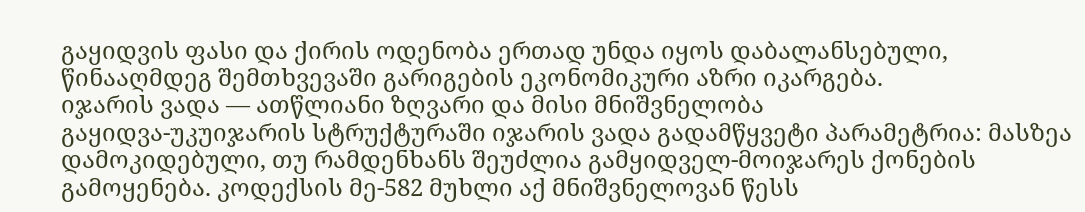გაყიდვის ფასი და ქირის ოდენობა ერთად უნდა იყოს დაბალანსებული, წინააღმდეგ შემთხვევაში გარიგების ეკონომიკური აზრი იკარგება.
იჯარის ვადა — ათწლიანი ზღვარი და მისი მნიშვნელობა
გაყიდვა-უკუიჯარის სტრუქტურაში იჯარის ვადა გადამწყვეტი პარამეტრია: მასზეა დამოკიდებული, თუ რამდენხანს შეუძლია გამყიდველ-მოიჯარეს ქონების გამოყენება. კოდექსის მე-582 მუხლი აქ მნიშვნელოვან წესს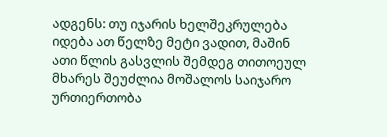ადგენს: თუ იჯარის ხელშეკრულება იდება ათ წელზე მეტი ვადით, მაშინ ათი წლის გასვლის შემდეგ თითოეულ მხარეს შეუძლია მოშალოს საიჯარო ურთიერთობა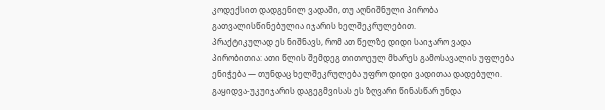კოდექსით დადგენილ ვადაში, თუ აღნიშნული პირობა გათვალისწინებულია იჯარის ხელშეკრულებით.
პრაქტიკულად ეს ნიშნავს, რომ ათ წელზე დიდი საიჯარო ვადა პირობითია: ათი წლის შემდეგ თითოეულ მხარეს გამოსავალის უფლება ენიჭება — თუნდაც ხელშეკრულება უფრო დიდი ვადითაა დადებული. გაყიდვა-უკუიჯარის დაგეგმვისას ეს ზღვარი წინასწარ უნდა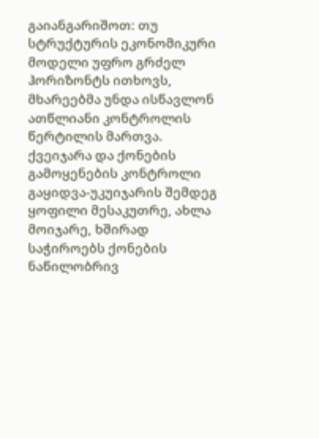გაიანგარიშოთ: თუ სტრუქტურის ეკონომიკური მოდელი უფრო გრძელ ჰორიზონტს ითხოვს, მხარეებმა უნდა ისწავლონ ათწლიანი კონტროლის წერტილის მართვა.
ქვეიჯარა და ქონების გამოყენების კონტროლი
გაყიდვა-უკუიჯარის შემდეგ ყოფილი მესაკუთრე, ახლა მოიჯარე, ხშირად საჭიროებს ქონების ნაწილობრივ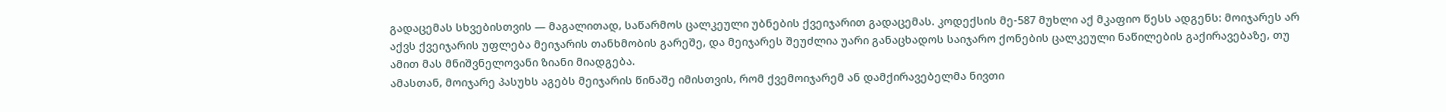გადაცემას სხვებისთვის — მაგალითად, საწარმოს ცალკეული უბნების ქვეიჯარით გადაცემას. კოდექსის მე-587 მუხლი აქ მკაფიო წესს ადგენს: მოიჯარეს არ აქვს ქვეიჯარის უფლება მეიჯარის თანხმობის გარეშე, და მეიჯარეს შეუძლია უარი განაცხადოს საიჯარო ქონების ცალკეული ნაწილების გაქირავებაზე, თუ ამით მას მნიშვნელოვანი ზიანი მიადგება.
ამასთან, მოიჯარე პასუხს აგებს მეიჯარის წინაშე იმისთვის, რომ ქვემოიჯარემ ან დამქირავებელმა ნივთი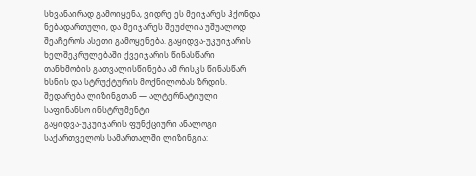სხვანაირად გამოიყენა, ვიდრე ეს მეიჯარეს ჰქონდა ნებადართული, და მეიჯარეს შეუძლია უშუალოდ შეაჩეროს ასეთი გამოყენება. გაყიდვა-უკუიჯარის ხელშეკრულებაში ქვეიჯარის წინასწარი თანხმობის გათვალისწინება ამ რისკს წინასწარ ხსნის და სტრუქტურის მოქნილობას ზრდის.
შედარება ლიზინგთან — ალტერნატიული საფინანსო ინსტრუმენტი
გაყიდვა-უკუიჯარის ფუნქციური ანალოგი საქართველოს სამართალში ლიზინგია: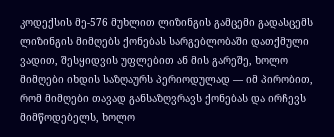კოდექსის მე-576 მუხლით ლიზინგის გამცემი გადასცემს ლიზინგის მიმღებს ქონებას სარგებლობაში დათქმული ვადით, შესყიდვის უფლებით ან მის გარეშე, ხოლო მიმღები იხდის საზღაურს პერიოდულად — იმ პირობით, რომ მიმღები თავად განსაზღვრავს ქონებას და ირჩევს მიმწოდებელს, ხოლო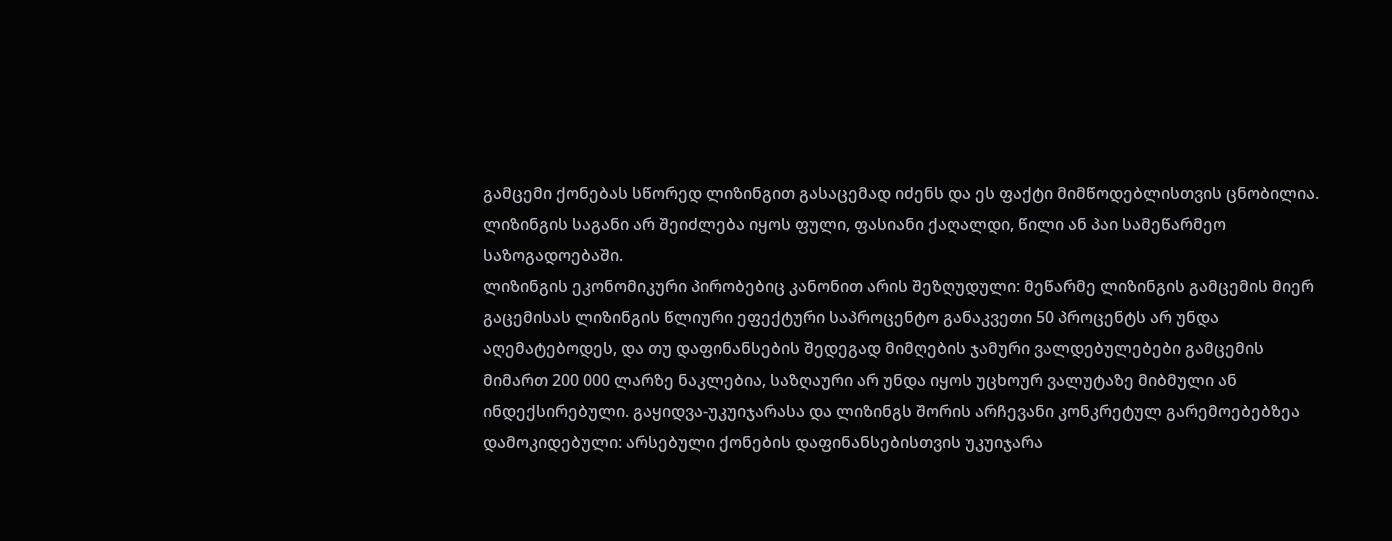გამცემი ქონებას სწორედ ლიზინგით გასაცემად იძენს და ეს ფაქტი მიმწოდებლისთვის ცნობილია. ლიზინგის საგანი არ შეიძლება იყოს ფული, ფასიანი ქაღალდი, წილი ან პაი სამეწარმეო საზოგადოებაში.
ლიზინგის ეკონომიკური პირობებიც კანონით არის შეზღუდული: მეწარმე ლიზინგის გამცემის მიერ გაცემისას ლიზინგის წლიური ეფექტური საპროცენტო განაკვეთი 50 პროცენტს არ უნდა აღემატებოდეს, და თუ დაფინანსების შედეგად მიმღების ჯამური ვალდებულებები გამცემის მიმართ 200 000 ლარზე ნაკლებია, საზღაური არ უნდა იყოს უცხოურ ვალუტაზე მიბმული ან ინდექსირებული. გაყიდვა-უკუიჯარასა და ლიზინგს შორის არჩევანი კონკრეტულ გარემოებებზეა დამოკიდებული: არსებული ქონების დაფინანსებისთვის უკუიჯარა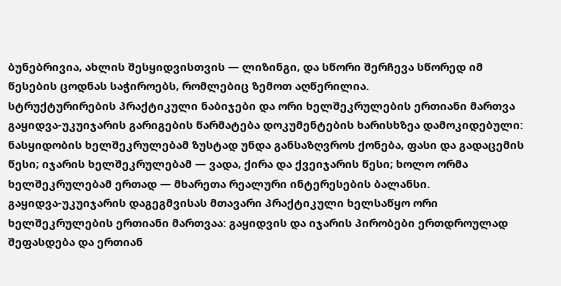ბუნებრივია, ახლის შესყიდვისთვის — ლიზინგი, და სწორი შერჩევა სწორედ იმ წესების ცოდნას საჭიროებს, რომლებიც ზემოთ აღწერილია.
სტრუქტურირების პრაქტიკული ნაბიჯები და ორი ხელშეკრულების ერთიანი მართვა
გაყიდვა-უკუიჯარის გარიგების წარმატება დოკუმენტების ხარისხზეა დამოკიდებული: ნასყიდობის ხელშეკრულებამ ზუსტად უნდა განსაზღვროს ქონება, ფასი და გადაცემის წესი; იჯარის ხელშეკრულებამ — ვადა, ქირა და ქვეიჯარის წესი; ხოლო ორმა ხელშეკრულებამ ერთად — მხარეთა რეალური ინტერესების ბალანსი.
გაყიდვა-უკუიჯარის დაგეგმვისას მთავარი პრაქტიკული ხელსაწყო ორი ხელშეკრულების ერთიანი მართვაა: გაყიდვის და იჯარის პირობები ერთდროულად შეფასდება და ერთიან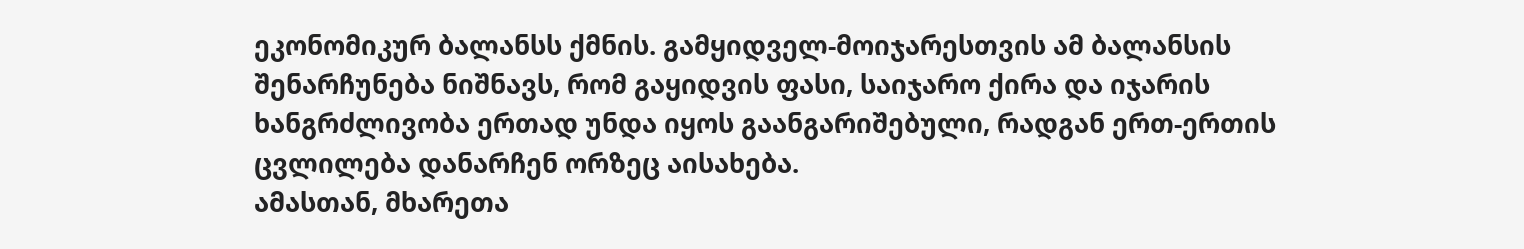ეკონომიკურ ბალანსს ქმნის. გამყიდველ-მოიჯარესთვის ამ ბალანსის შენარჩუნება ნიშნავს, რომ გაყიდვის ფასი, საიჯარო ქირა და იჯარის ხანგრძლივობა ერთად უნდა იყოს გაანგარიშებული, რადგან ერთ-ერთის ცვლილება დანარჩენ ორზეც აისახება.
ამასთან, მხარეთა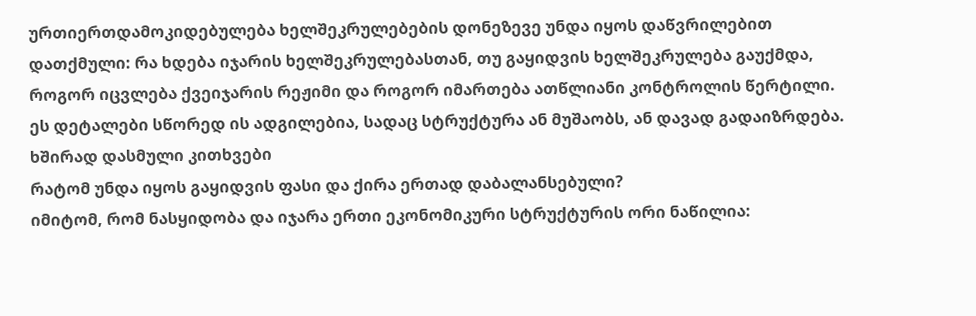ურთიერთდამოკიდებულება ხელშეკრულებების დონეზევე უნდა იყოს დაწვრილებით დათქმული: რა ხდება იჯარის ხელშეკრულებასთან, თუ გაყიდვის ხელშეკრულება გაუქმდა, როგორ იცვლება ქვეიჯარის რეჟიმი და როგორ იმართება ათწლიანი კონტროლის წერტილი. ეს დეტალები სწორედ ის ადგილებია, სადაც სტრუქტურა ან მუშაობს, ან დავად გადაიზრდება.
ხშირად დასმული კითხვები
რატომ უნდა იყოს გაყიდვის ფასი და ქირა ერთად დაბალანსებული?
იმიტომ, რომ ნასყიდობა და იჯარა ერთი ეკონომიკური სტრუქტურის ორი ნაწილია: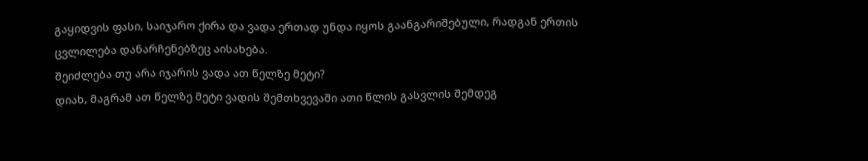გაყიდვის ფასი, საიჯარო ქირა და ვადა ერთად უნდა იყოს გაანგარიშებული, რადგან ერთის ცვლილება დანარჩენებზეც აისახება.
შეიძლება თუ არა იჯარის ვადა ათ წელზე მეტი?
დიახ, მაგრამ ათ წელზე მეტი ვადის შემთხვევაში ათი წლის გასვლის შემდეგ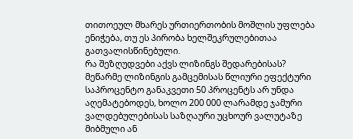თითოეულ მხარეს ურთიერთობის მოშლის უფლება ენიჭება, თუ ეს პირობა ხელშეკრულებითაა გათვალისწინებული.
რა შეზღუდვები აქვს ლიზინგს შედარებისას?
მეწარმე ლიზინგის გამცემისას წლიური ეფექტური საპროცენტო განაკვეთი 50 პროცენტს არ უნდა აღემატებოდეს, ხოლო 200 000 ლარამდე ჯამური ვალდებულებისას საზღაური უცხოურ ვალუტაზე მიბმული ან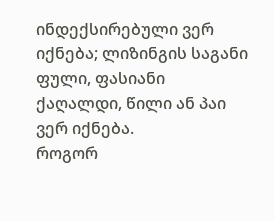ინდექსირებული ვერ იქნება; ლიზინგის საგანი ფული, ფასიანი ქაღალდი, წილი ან პაი ვერ იქნება.
როგორ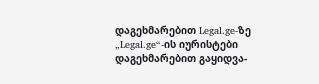დაგეხმარებით Legal.ge-ზე
„Legal.ge“-ის იურისტები დაგეხმარებით გაყიდვა-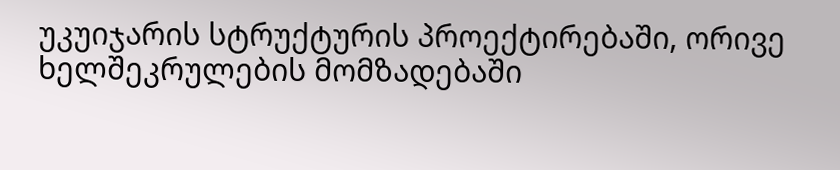უკუიჯარის სტრუქტურის პროექტირებაში, ორივე ხელშეკრულების მომზადებაში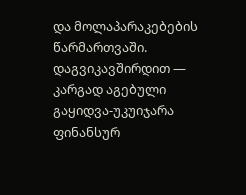და მოლაპარაკებების წარმართვაში. დაგვიკავშირდით — კარგად აგებული გაყიდვა-უკუიჯარა ფინანსურ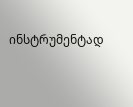ინსტრუმენტად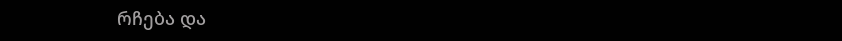რჩება და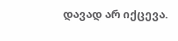დავად არ იქცევა.